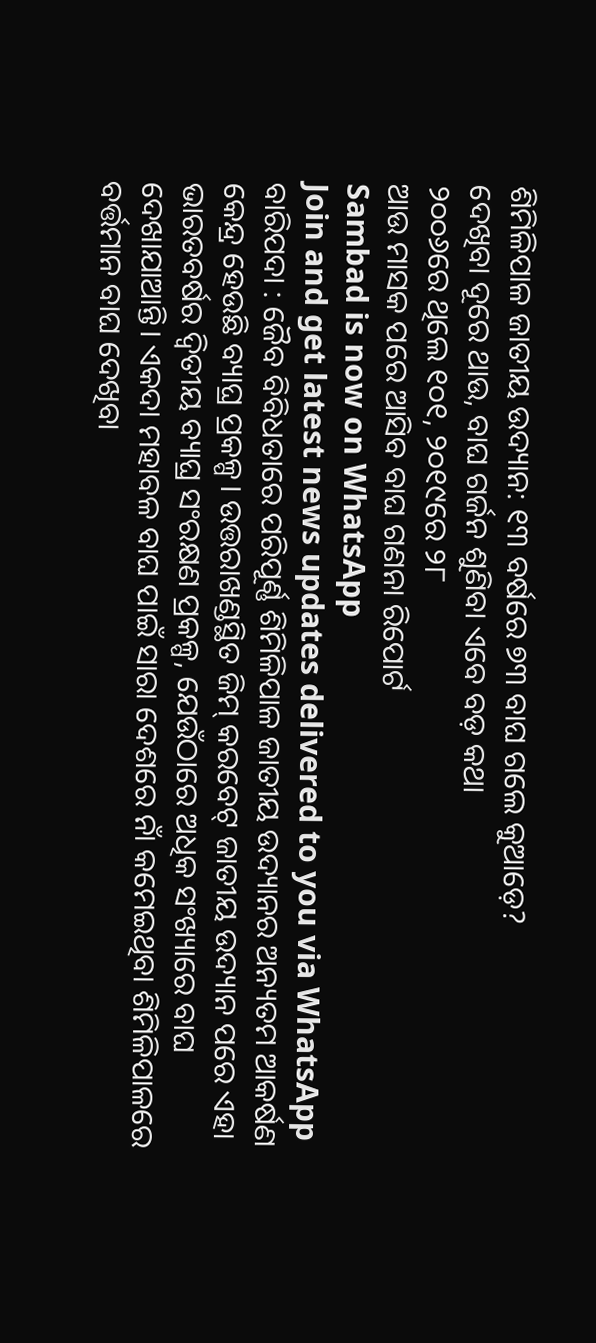ଶିମିଳିପାଳ ଜାତୀୟ ଉଦ୍ୟାନ: ୧୩ ବର୍ଷରେ ୭୩ ବାଘ ଗଲେ କୁଆଡ଼େ?
ଦେଖିବା ଦୂରେ ଥାଉ, ବାଘ ଗର୍ଜନ ଶୁଣିବା ଏବେ ବଡ଼ କଥା
୨୦୦୬ରେ ଥିଲେ ୧୦୧, ୨୦୧୯ରେ ୨୮
ଆଉ ମାସକ ପରେ ଆସିବ ବାଘ ଗଣନା ରିପୋର୍ଟ
Sambad is now on WhatsApp
Join and get latest news updates delivered to you via WhatsApp
ବାରିପଦା : ଜୈବ ବିବିଧତାରେ ପରିପୂର୍ଣ୍ଣ ଶିମିଳିପାଳ ଜାତୀୟ ଉଦ୍ୟାନର ଅନ୍ୟତମ ଆକର୍ଷଣ କେନ୍ଦ୍ର ହେଉଛି ବ୍ୟାଘ୍ର ପ୍ରକଳ୍ପ। ଉତ୍ତରାଖଣ୍ଡସ୍ଥିତ ଜିମ୍ କରବେଟ୍ ଜାତୀୟ ଉଦ୍ୟାନ ପରେ ଏହା ଭାରତବର୍ଷର ଦ୍ବିତୀୟ ବ୍ୟାଘ୍ର ସଂରକ୍ଷଣ ପ୍ରକଳ୍ପ, ଯେଉଁଠାରେ ଅଧିକ ସଂଖ୍ୟାରେ ବାଘ ଦେଖାଯାଆନ୍ତି। ଏକଦା ମହାବଳ ବାଘ ପାଇଁ ସାରା ଦେଶରେ ନାଁ କମେଇଥିବା ଶିମିଳିପାଳରେ ବର୍ତ୍ତମାନ ବାଘ ଦେଖିବା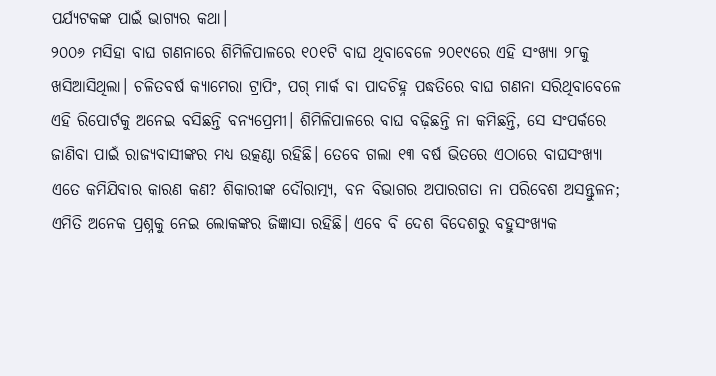ପର୍ଯ୍ୟଟକଙ୍କ ପାଇଁ ଭାଗ୍ୟର କଥା।
୨୦୦୬ ମସିହା ବାଘ ଗଣନାରେ ଶିମିଳିପାଳରେ ୧୦୧ଟି ବାଘ ଥିବାବେଳେ ୨୦୧୯ରେ ଏହି ସଂଖ୍ୟା ୨୮କୁ ଖସିଆସିଥିଲା। ଚଳିତବର୍ଷ କ୍ୟାମେରା ଟ୍ରାପିଂ, ପଗ୍ ମାର୍କ ବା ପାଦଚିହ୍ନ ପଦ୍ଧତିରେ ବାଘ ଗଣନା ସରିଥିବାବେଳେ ଏହି ରିପୋର୍ଟକୁ ଅନେଇ ବସିଛନ୍ତି ବନ୍ୟପ୍ରେମୀ। ଶିମିଳିପାଳରେ ବାଘ ବଢ଼ିଛନ୍ତି ନା କମିଛନ୍ତି, ସେ ସଂପର୍କରେ ଜାଣିବା ପାଇଁ ରାଜ୍ୟବାସୀଙ୍କର ମଧ୍ୟ ଉତ୍କଣ୍ଠା ରହିଛି। ତେବେ ଗଲା ୧୩ ବର୍ଷ ଭିତରେ ଏଠାରେ ବାଘସଂଖ୍ୟା ଏତେ କମିଯିବାର କାରଣ କଣ? ଶିକାରୀଙ୍କ ଦୌରାତ୍ମ୍ୟ, ବନ ବିଭାଗର ଅପାରଗତା ନା ପରିବେଶ ଅସନ୍ତୁଳନ; ଏମିତି ଅନେକ ପ୍ରଶ୍ନକୁ ନେଇ ଲୋକଙ୍କର ଜିଜ୍ଞାସା ରହିଛି। ଏବେ ବି ଦେଶ ବିଦେଶରୁ ବହୁସଂଖ୍ୟକ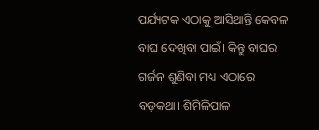ପର୍ଯ୍ୟଟକ ଏଠାକୁ ଆସିଥାନ୍ତି କେବଳ ବାଘ ଦେଖିବା ପାଇଁ। କିନ୍ତୁ ବାଘର ଗର୍ଜନ ଶୁଣିବା ମଧ୍ୟ ଏଠାରେ ବଡ଼କଥା। ଶିମିଳିପାଳ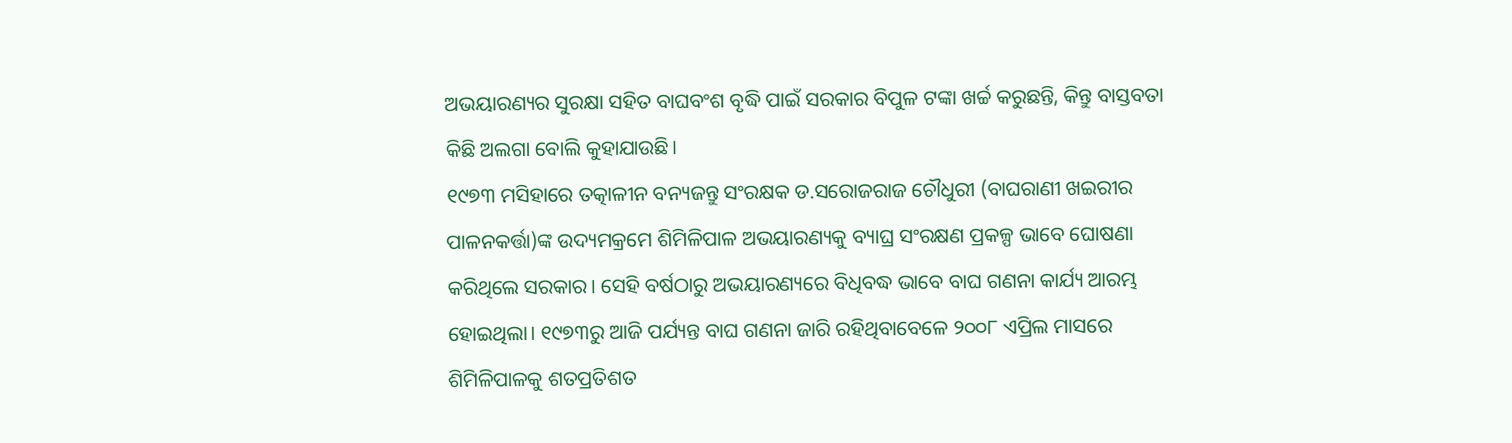ଅଭୟାରଣ୍ୟର ସୁରକ୍ଷା ସହିତ ବାଘବଂଶ ବୃଦ୍ଧି ପାଇଁ ସରକାର ବିପୁଳ ଟଙ୍କା ଖର୍ଚ୍ଚ କରୁଛନ୍ତି, କିନ୍ତୁ ବାସ୍ତବତା କିଛି ଅଲଗା ବୋଲି କୁହାଯାଉଛି।
୧୯୭୩ ମସିହାରେ ତତ୍କାଳୀନ ବନ୍ୟଜନ୍ତୁ ସଂରକ୍ଷକ ଡ.ସରୋଜରାଜ ଚୌଧୁରୀ (ବାଘରାଣୀ ଖଇରୀର ପାଳନକର୍ତ୍ତା)ଙ୍କ ଉଦ୍ୟମକ୍ରମେ ଶିମିଳିପାଳ ଅଭୟାରଣ୍ୟକୁ ବ୍ୟାଘ୍ର ସଂରକ୍ଷଣ ପ୍ରକଳ୍ପ ଭାବେ ଘୋଷଣା କରିଥିଲେ ସରକାର। ସେହି ବର୍ଷଠାରୁ ଅଭୟାରଣ୍ୟରେ ବିଧିବଦ୍ଧ ଭାବେ ବାଘ ଗଣନା କାର୍ଯ୍ୟ ଆରମ୍ଭ ହୋଇଥିଲା। ୧୯୭୩ରୁ ଆଜି ପର୍ଯ୍ୟନ୍ତ ବାଘ ଗଣନା ଜାରି ରହିଥିବାବେଳେ ୨୦୦୮ ଏପ୍ରିଲ ମାସରେ ଶିମିଳିପାଳକୁ ଶତପ୍ରତିଶତ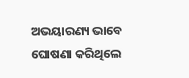ଅଭୟାରଣ୍ୟ ଭାବେ ଘୋଷଣା କରିଥିଲେ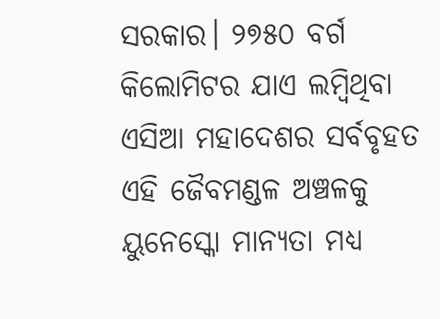ସରକାର। ୨୭୫୦ ବର୍ଗ କିଲୋମିଟର ଯାଏ ଲମ୍ବିଥିବା ଏସିଆ ମହାଦେଶର ସର୍ବବୃହତ ଏହି ଜୈବମଣ୍ଡଳ ଅଞ୍ଚଳକୁ ୟୁନେସ୍କୋ ମାନ୍ୟତା ମଧ୍ୟ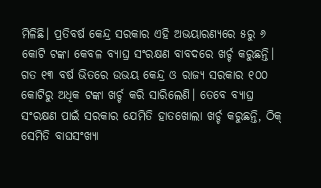ମିଳିଛି। ପ୍ରତିବର୍ଷ କେନ୍ଦ୍ର ସରକାର ଏହି ଅଭୟାରଣ୍ୟରେ ୫ରୁ ୬ କୋଟି ଟଙ୍କା କେବଳ ବ୍ୟାଘ୍ର ସଂରକ୍ଷଣ ବାବଦରେ ଖର୍ଚ୍ଚ କରୁଛନ୍ତି। ଗତ ୧୩ ବର୍ଷ ଭିତରେ ଉଭୟ କେନ୍ଦ୍ର ଓ ରାଜ୍ୟ ସରକାର ୧୦୦ କୋଟିରୁ ଅଧିକ ଟଙ୍କା ଖର୍ଚ୍ଚ କରି ସାରିଲେଣି। ତେବେ ବ୍ୟାଘ୍ର ସଂରକ୍ଷଣ ପାଇଁ ସରକାର ଯେମିତି ହାତଖୋଲା ଖର୍ଚ୍ଚ କରୁଛନ୍ତି, ଠିକ୍ ସେମିତି ବାଘସଂଖ୍ୟା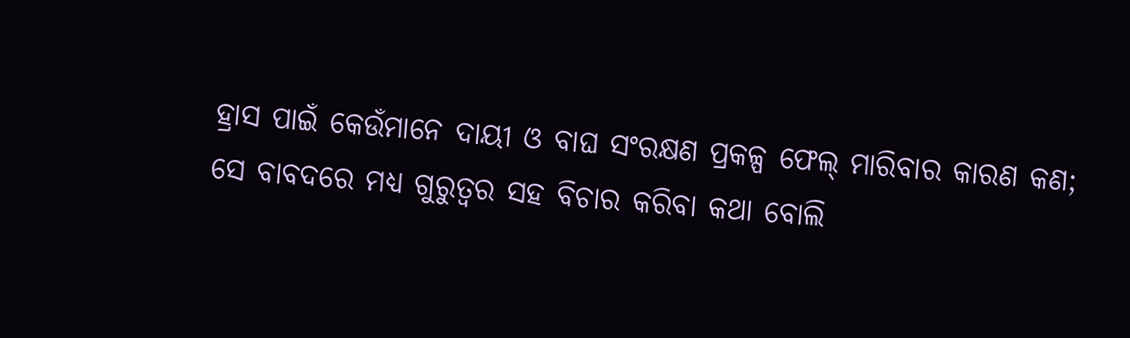ହ୍ରାସ ପାଇଁ କେଉଁମାନେ ଦାୟୀ ଓ ବାଘ ସଂରକ୍ଷଣ ପ୍ରକଳ୍ପ ଫେଲ୍ ମାରିବାର କାରଣ କଣ; ସେ ବାବଦରେ ମଧ୍ୟ ଗୁରୁତ୍ବର ସହ ବିଚାର କରିବା କଥା ବୋଲି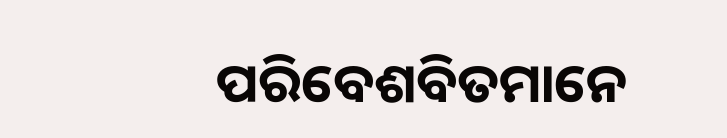ପରିବେଶବିତମାନେ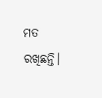ମତ ରଖିଛନ୍ତି।